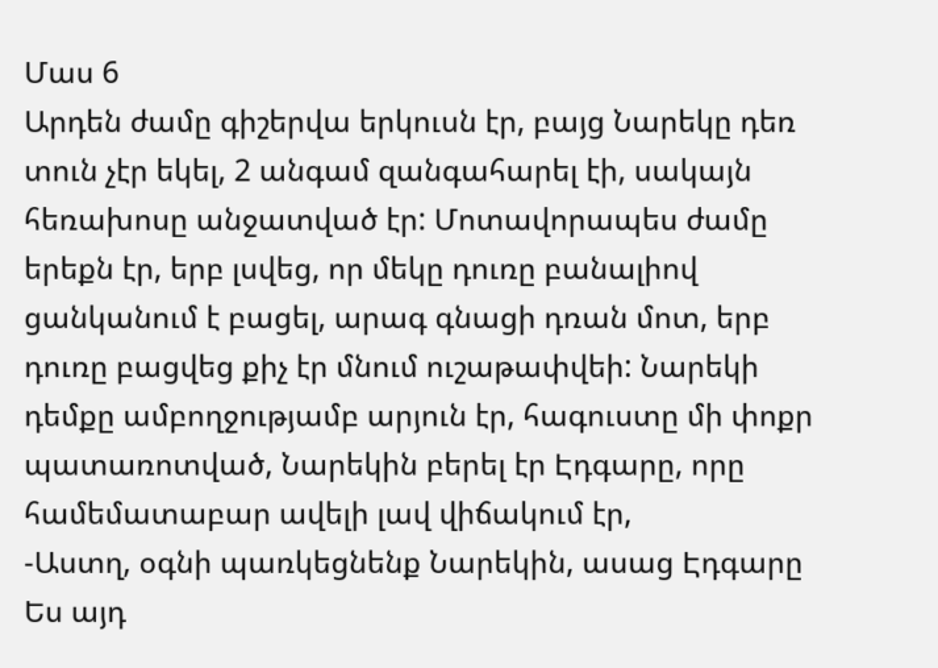Մաս 6
Արդեն ժամը գիշերվա երկուսն էր, բայց Նարեկը դեռ տուն չէր եկել, 2 անգամ զանգահարել էի, սակայն հեռախոսը անջատված էր: Մոտավորապես ժամը երեքն էր, երբ լսվեց, որ մեկը դուռը բանալիով ցանկանում է բացել, արագ գնացի դռան մոտ, երբ դուռը բացվեց քիչ էր մնում ուշաթափվեի: Նարեկի դեմքը ամբողջությամբ արյուն էր, հագուստը մի փոքր պատառոտված, Նարեկին բերել էր Էդգարը, որը համեմատաբար ավելի լավ վիճակում էր,
-Աստղ, օգնի պառկեցնենք Նարեկին, ասաց Էդգարը
Ես այդ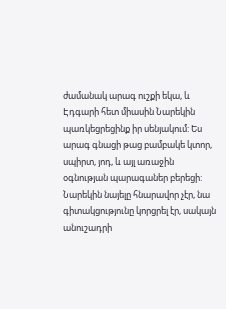ժամանակ արագ ուշքի եկա, և Էդգարի հետ միասին Նարեկին պառկեցրեցինք իր սենյակում: Ես արագ գնացի թաց բամբակե կտոր, սպիրտ, յոդ, և այլ առաջին օգնության պարագաներ բերեցի: Նարեկին նայելը հնարավոր չէր, նա գիտակցությունը կորցրել էր, սակայն անուշադրի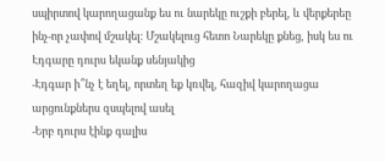սպիրտով կարողացանք ես ու նարեկը ուշքի բերել, և վերքերեը ինչ-որ չափով մշակել: Մշակելուց հետո Նարեկը քնեց, իսկ ես ու Էդգարը դուրս եկանք սենյակից
-Էդգար ի՞նչ է եղել, որտեղ եք կռվել, հազիվ կարողացա արցունքներս զսպելով ասել
-Երբ դուրս էինք գալիս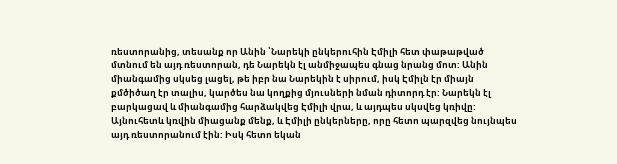ռեստորանից, տեսանք որ Անին ՝Նարեկի ընկերուհին Էմիլի հետ փաթաթված մտնում են այդ ռեստորան, դե Նարեկն էլ անմիջապես գնաց նրանց մոտ: Անին միանգամից սկսեց լացել, թե իբր նա Նարեկին է սիրում, իսկ Էմիլն էր միայն քմծիծաղ էր տալիս, կարծես նա կողքից մյուսների նման դիտորդ էր: Նարեկն էլ բարկացավ և միանգամից հարձակվեց Էմիլի վրա, և այդպես սկսվեց կռիվը: Այնուհետև կռվին միացանք մենք, և Էմիլի ընկերները, որը հետո պարզվեց նույնպես այդ ռեստորանում էին: Իսկ հետո եկան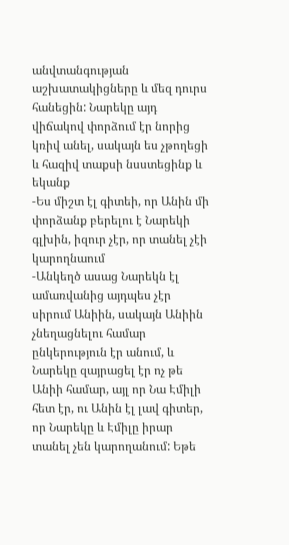անվտանգության աշխատակիցները և մեզ դուրս հանեցին: Նարեկը այդ վիճակով փորձում էր նորից կռիվ անել, սակայն ես չթողեցի և հազիվ տաքսի նսստեցինք և եկանք
-Ես միշտ էլ գիտեի, որ Անին մի փորձանք բերելու է Նարեկի գլխին, իզուր չէր, որ տանել չէի կարողնաում
-Անկեղծ ասաց Նարեկն էլ ամառվանից այդպես չէր սիրում Անիին, սակայն Անիին չնեղացնելու համար ընկերություն էր անում, և Նարեկը զայրացել էր ոչ թե Անիի համար, այլ որ Նա Էմիլի հետ էր, ու Անին էլ լավ գիտեր, որ Նարեկը և Էմիլը իրար տանել չեն կարողանում: Եթե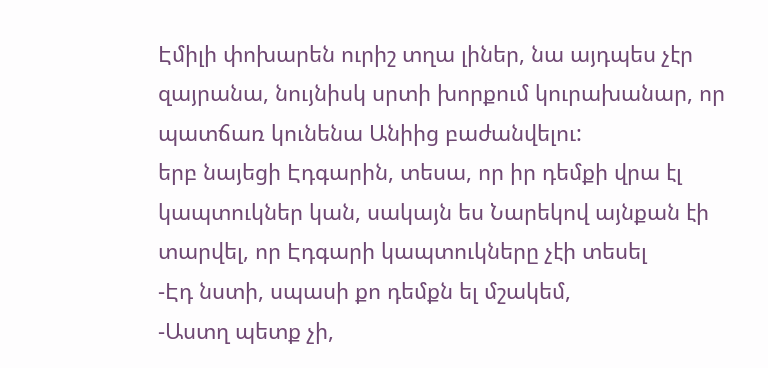Էմիլի փոխարեն ուրիշ տղա լիներ, նա այդպես չէր զայրանա, նույնիսկ սրտի խորքում կուրախանար, որ պատճառ կունենա Անիից բաժանվելու:
երբ նայեցի Էդգարին, տեսա, որ իր դեմքի վրա էլ կապտուկներ կան, սակայն ես Նարեկով այնքան էի տարվել, որ Էդգարի կապտուկները չէի տեսել
-Էդ նստի, սպասի քո դեմքն ել մշակեմ,
-Աստղ պետք չի,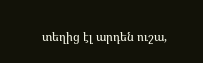տեղից էլ արդեն ուշա,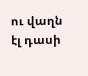ու վաղն էլ դասի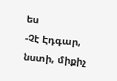ես
-Չէ Էդգար, նստի, միքիչ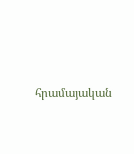հրամայական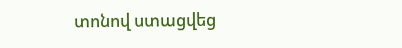տոնով ստացվեց